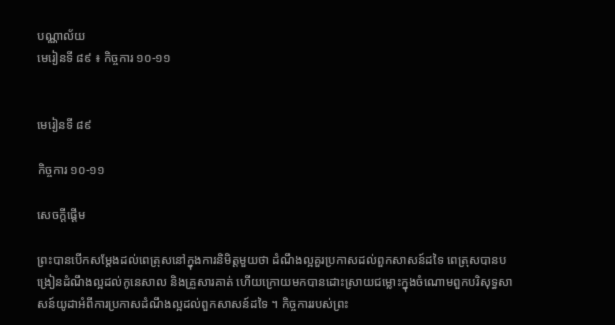បណ្ណាល័យ
មេរៀនទី ៨៩ ៖ កិច្ចការ ១០-១១


មេរៀនទី ៨៩

កិច្ចការ ១០-១១

សេចក្ដីផ្ដើម

ព្រះបានបើកសម្ដែងដល់ពេត្រុសនៅក្នុងការនិមិត្តមួយថា ដំណឹងល្អគួរប្រកាសដល់ពួកសាសន៍ដទៃ ពេត្រុសបានបង្រៀនដំណឹងល្អដល់កូនេសាល និងគ្រួសារគាត់ ហើយក្រោយមកបានដោះស្រាយជម្លោះក្នុងចំណោមពួកបរិសុទ្ធសាសន៍យូដាអំពីការប្រកាសដំណឹងល្អដល់ពួកសាសន៍ដទៃ ។ កិច្ចការរបស់ព្រះ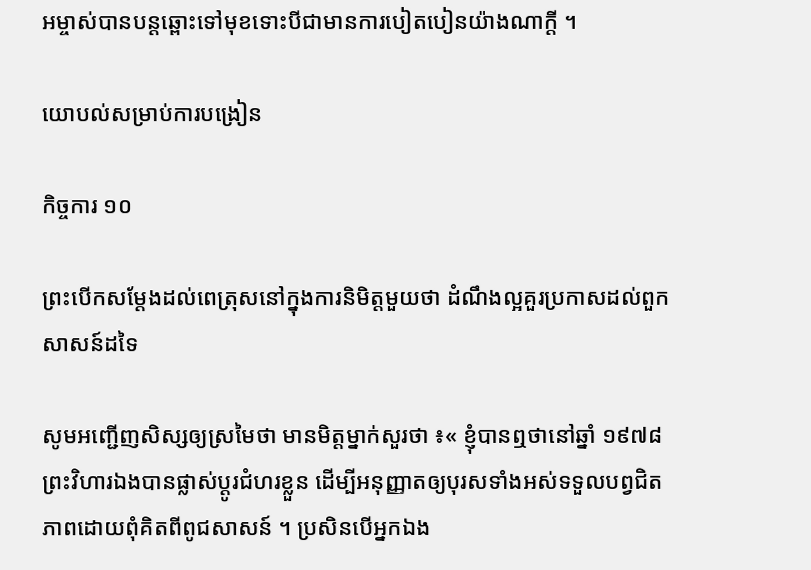អម្ចាស់បានបន្តឆ្ពោះទៅមុខទោះបីជាមានការបៀតបៀនយ៉ាងណាក្តី ។

យោបល់សម្រាប់ការបង្រៀន

កិច្ចការ ១០

ព្រះបើកសម្ដែងដល់ពេត្រុសនៅក្នុងការនិមិត្តមួយថា ដំណឹងល្អគួរប្រកាសដល់ពួកសាសន៍ដទៃ

សូមអញ្ជើញសិស្សឲ្យស្រមៃថា មានមិត្តម្នាក់សួរថា ៖« ខ្ញុំបានឮថានៅឆ្នាំ ១៩៧៨ ព្រះវិហារឯងបានផ្លាស់ប្ដូរជំហរខ្លួន ដើម្បីអនុញ្ញាតឲ្យបុរសទាំងអស់ទទួលបព្វជិតភាពដោយពុំគិតពីពូជសាសន៍ ។ ប្រសិនបើអ្នកឯង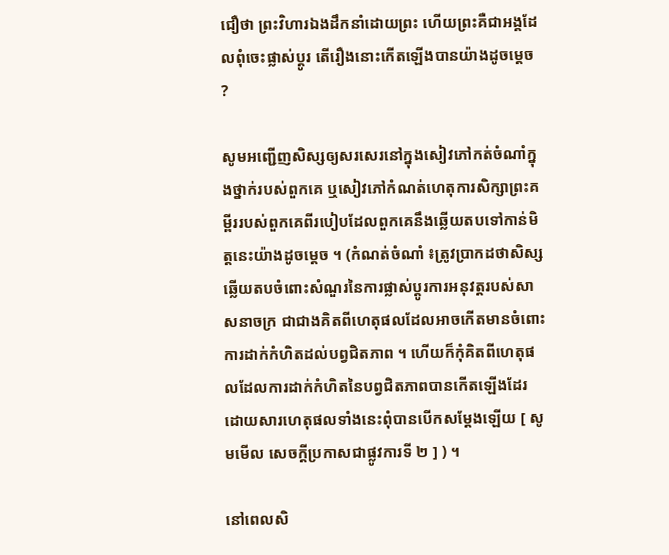ជឿថា ព្រះវិហារឯងដឹកនាំដោយព្រះ ហើយព្រះគឺជាអង្គដែលពុំចេះផ្លាស់ប្ដូរ តើរឿងនោះកើតឡើងបានយ៉ាងដូចម្ដេច ?

សូមអញ្ជើញសិស្សឲ្យសរសេរនៅក្នុងសៀវភៅកត់ចំណាំក្នុងថ្នាក់របស់ពួកគេ ឬសៀវភៅកំណត់ហេតុការសិក្សាព្រះគម្ពីររបស់ពួកគេពីរបៀបដែលពួកគេនឹងឆ្លើយតបទៅកាន់មិត្តនេះយ៉ាងដូចម្ដេច ។ (កំណត់ចំណាំ ៖ត្រូវប្រាកដថាសិស្សឆ្លើយតបចំពោះសំណួរនៃការផ្លាស់ប្ដូរការអនុវត្តរបស់សាសនាចក្រ ជាជាងគិតពីហេតុផលដែលអាចកើតមានចំពោះការដាក់កំហិតដល់បព្វជិតភាព ។ ហើយក៏កុំគិតពីហេតុផលដែលការដាក់កំហិតនៃបព្វជិតភាពបានកើតឡើងដែរ ដោយសារហេតុផលទាំងនេះពុំបានបើកសម្ដែងឡើយ [ សូមមើល សេចក្ដីប្រកាសជាផ្លូវការទី ២ ] ) ។

នៅពេលសិ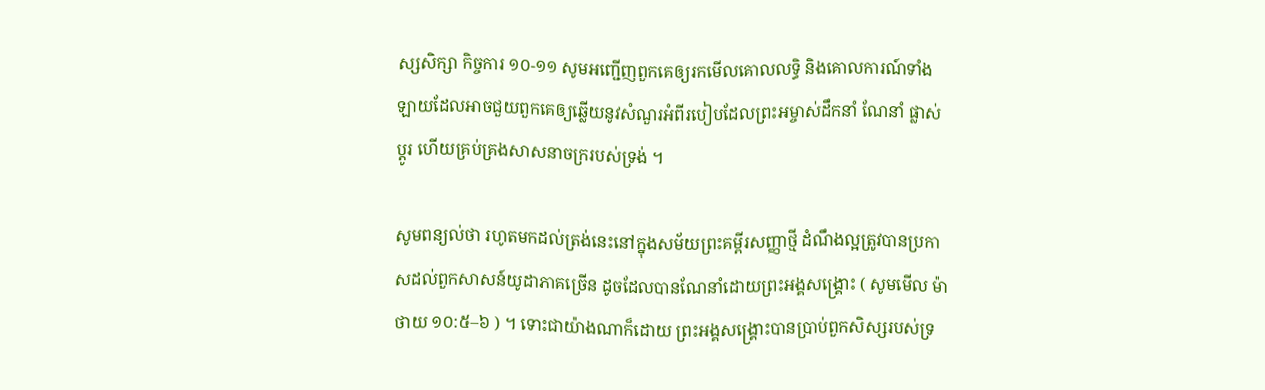ស្សសិក្សា កិច្ចការ ១០-១១ សូមអញ្ជើញពួកគេឲ្យរកមើលគោលលទ្ធិ និងគោលការណ៍ទាំងឡាយដែលអាចជួយពួកគេឲ្យឆ្លើយនូវសំណួរអំពីរបៀបដែលព្រះអម្ចាស់ដឹកនាំ ណែនាំ ផ្លាស់ប្ដូរ ហើយគ្រប់គ្រងសាសនាចក្ររបស់ទ្រង់ ។

សូមពន្យល់ថា រហូតមកដល់ត្រង់នេះនៅក្នុងសម័យព្រះគម្ពីរសញ្ញាថ្មី ដំណឹងល្អត្រូវបានប្រកាសដល់ពួកសាសន៍យូដាភាគច្រើន ដូចដែលបានណែនាំដោយព្រះអង្គសង្គ្រោះ ( សូមមើល ម៉ាថាយ ១០:៥–៦ ) ។ ទោះជាយ៉ាងណាក៏ដោយ ព្រះអង្គសង្គ្រោះបានប្រាប់ពួកសិស្សរបស់ទ្រ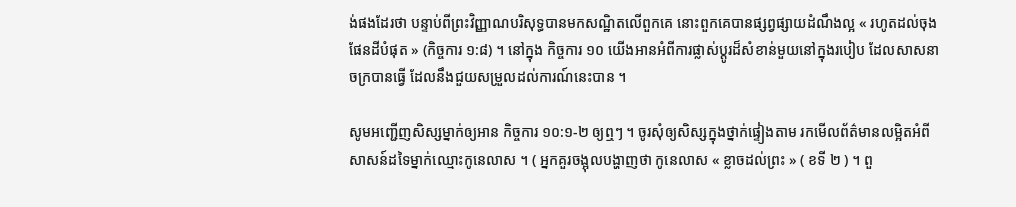ង់ផងដែរថា បន្ទាប់ពីព្រះវិញ្ញាណបរិសុទ្ធបានមកសណ្ឋិតលើពួកគេ នោះពួកគេបានផ្សព្វផ្សាយដំណឹងល្អ « រហូតដល់ចុងផែនដីបំផុត » (កិច្ចការ ១:៨) ។ នៅក្នុង កិច្ចការ ១០ យើងអានអំពីការផ្លាស់ប្តូរដ៏សំខាន់មួយនៅក្នុងរបៀប ដែលសាសនាចក្របានធ្វើ ដែលនឹងជួយសម្រួលដល់ការណ៍នេះបាន ។

សូមអញ្ជើញសិស្សម្នាក់ឲ្យអាន កិច្ចការ ១០:១-២ ឲ្យឮៗ ។ ចូរសុំឲ្យសិស្សក្នុងថ្នាក់ផ្ទៀងតាម រកមើលព័ត៌មានលម្អិតអំពីសាសន៍ដទៃម្នាក់ឈ្មោះកូនេលាស ។ ( អ្នកគួរចង្អុលបង្ហាញថា កូនេលាស « ខ្លាចដល់ព្រះ » ( ខទី ២ ) ។ ពួ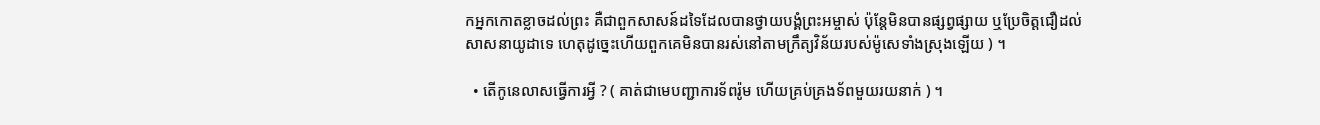កអ្នកកោតខ្លាចដល់ព្រះ គឺជាពួកសាសន៍ដទៃដែលបានថ្វាយបង្គំព្រះអម្ចាស់ ប៉ុន្តែមិនបានផ្សព្វផ្សាយ ឬប្រែចិត្តជឿដល់សាសនាយូដាទេ ហេតុដូច្នេះហើយពួកគេមិនបានរស់នៅតាមក្រឹត្យវិន័យរបស់ម៉ូសេទាំងស្រុងឡើយ ) ។

  • តើកូនេលាសធ្វើការអ្វី ? ( គាត់ជាមេបញ្ជាការទ័ពរ៉ូម ហើយគ្រប់គ្រងទ័ពមួយរយនាក់ ) ។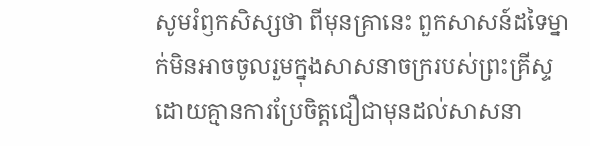សូមរំឭកសិស្សថា ពីមុនគ្រានេះ ពួកសាសន៍ដទៃម្នាក់មិនអាចចូលរួមក្នុងសាសនាចក្ររបស់ព្រះគ្រីស្ទដោយគ្មានការប្រែចិត្តជឿជាមុនដល់សាសនា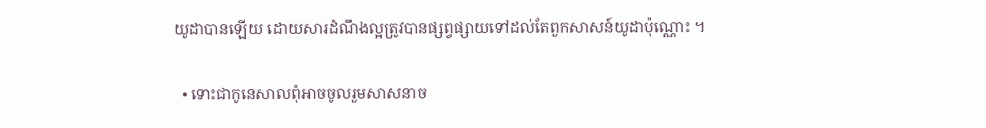យូដាបានឡើយ ដោយសារដំណឹងល្អត្រូវបានផ្សព្វផ្សាយទៅដល់តែពួកសាសន៍យូដាប៉ុណ្ណោះ ។

  • ទោះជាកូនេសាលពុំអាចចូលរួមសាសនាច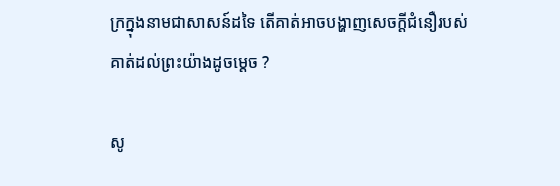ក្រក្នុងនាមជាសាសន៍ដទៃ តើគាត់អាចបង្ហាញសេចក្តីជំនឿរបស់គាត់ដល់ព្រះយ៉ាងដូចម្តេច ?

សូ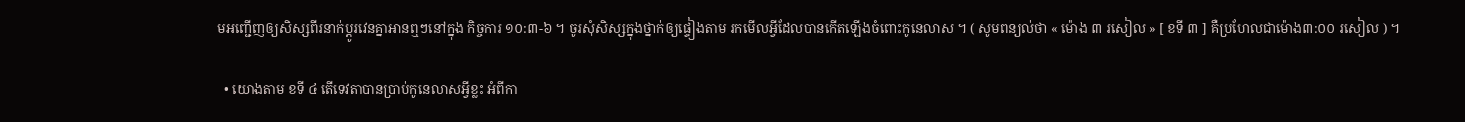មអញ្ជើញឲ្យសិស្សពីរនាក់ប្ដូរវេនគ្នាអានឮៗនៅក្នុង កិច្ចការ ១០:៣-៦ ។ ចូរសុំសិស្សក្នុងថ្នាក់ឲ្យផ្ទៀងតាម រកមើលអ្វីដែលបានកើតឡើងចំពោះកូនេលាស ។ ( សូមពន្យល់ថា « ម៉ោង ៣ រសៀល » [ ខទី ៣ ] គឺប្រហែលជាម៉ោង៣:០០ រសៀល ) ។

  • យោងតាម ខទី ៤ តើទេវតាបានប្រាប់កូនេលាសអ្វីខ្លះ អំពីកា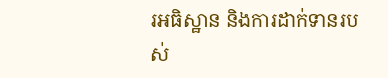រអធិស្ឋាន និងការដាក់ទានរបស់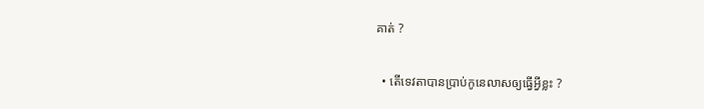គាត់ ?

  • តើទេវតាបានប្រាប់កូនេលាសឲ្យធ្វើអ្វីខ្លះ ?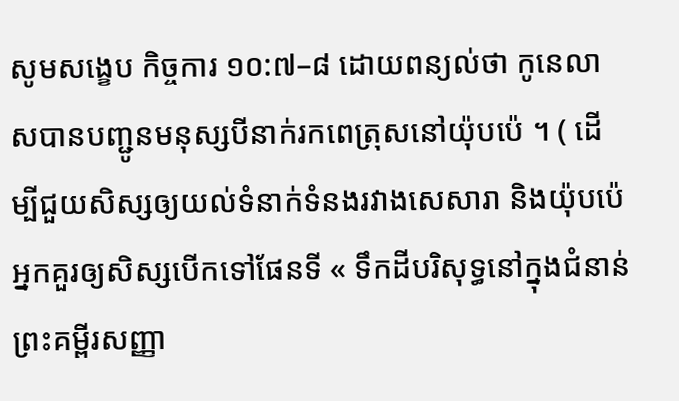សូមសង្ខេប កិច្ចការ ១០:៧–៨ ដោយពន្យល់ថា កូនេលាសបានបញ្ជូនមនុស្សបីនាក់រកពេត្រុសនៅយ៉ុបប៉េ ។ ( ដើម្បីជួយសិស្សឲ្យយល់ទំនាក់ទំនងរវាងសេសារា និងយ៉ុបប៉េ អ្នកគួរឲ្យសិស្សបើកទៅផែនទី « ទឹកដីបរិសុទ្ធនៅក្នុងជំនាន់ព្រះគម្ពីរសញ្ញា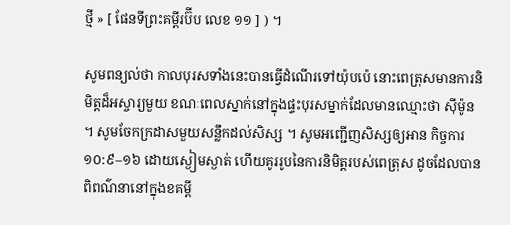ថ្មី » [ ផែនទីព្រះគម្ពីរប៊ីប លេខ ១១ ] ) ។

សូមពន្យល់ថា កាលបុរសទាំងនេះបានធ្វើដំណើរទៅយ៉ុបប៉េ នោះពេត្រុសមានការនិមិត្តដ៏អស្ចារ្យមួយ ខណៈពេលស្នាក់នៅក្នុងផ្ទះបុរសម្នាក់ដែលមានឈ្មោះថា ស៊ីម៉ូន ។ សូមចែកក្រដាសមួយសន្លឹកដល់សិស្ស ។ សូមអញ្ជើញសិស្សឲ្យអាន កិច្ចការ ១០:៩–១៦ ដោយស្ងៀមស្ងាត់ ហើយគូររូបនៃការនិមិត្តរបស់ពេត្រុស ដូចដែលបានពិពណ៌នានៅក្នុងខគម្ពី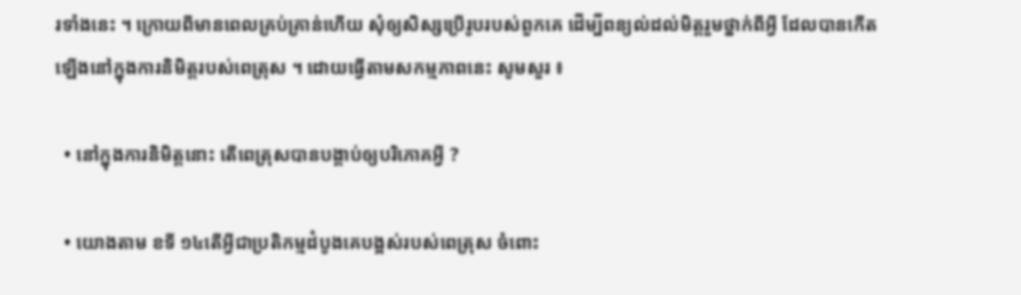រទាំងនេះ ។ ក្រោយពីមានពេលគ្រប់គ្រាន់ហើយ សុំឲ្យសិស្សប្រើរូបរបស់ពួកគេ ដើម្បីពន្យល់ដល់មិត្តរួមថ្នាក់ពីអ្វី ដែលបានកើតឡើងនៅក្នុងការនិមិត្តរបស់ពេត្រុស ។ ដោយធ្វើតាមសកម្មភាពនេះ សូមសួរ ៖

  • នៅក្នុងការនិមិត្តនោះ តើពេត្រុសបានបង្គាប់ឲ្យបរិភោគអ្វី ?

  • យោងតាម ខទី ១៤តើអ្វីជាប្រតិកម្មដំបូងគេបង្អស់របស់ពេត្រុស ចំពោះ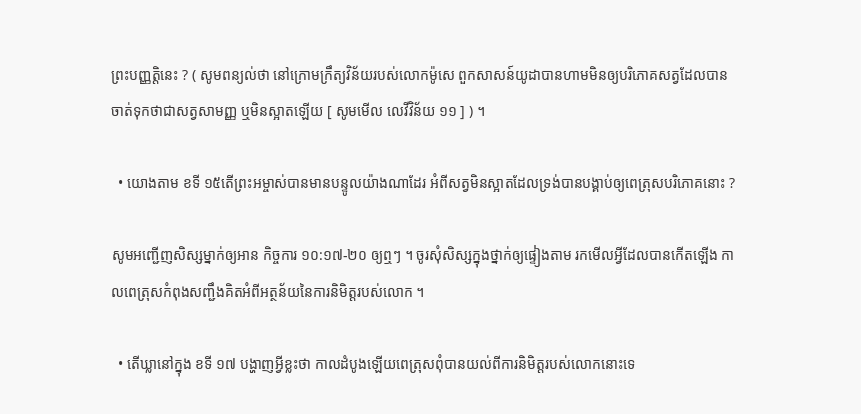ព្រះបញ្ញត្តិនេះ ? ( សូមពន្យល់ថា នៅក្រោមក្រឹត្យវិន័យរបស់លោកម៉ូសេ ពួកសាសន៍យូដាបានហាមមិនឲ្យបរិភោគសត្វដែលបានចាត់ទុកថាជាសត្វសាមញ្ញ ឬមិនស្អាតឡើយ [ សូមមើល លេវីវិន័យ ១១ ] ) ។

  • យោងតាម ខទី ១៥តើព្រះអម្ចាស់បានមានបន្ទូលយ៉ាងណាដែរ អំពីសត្វមិនស្អាតដែលទ្រង់បានបង្គាប់ឲ្យពេត្រុសបរិភោគនោះ ?

សូមអញ្ជើញសិស្សម្នាក់ឲ្យអាន កិច្ចការ ១០:១៧-២០ ឲ្យឮៗ ។ ចូរសុំសិស្សក្នុងថ្នាក់ឲ្យផ្ទៀងតាម រកមើលអ្វីដែលបានកើតឡើង កាលពេត្រុសកំពុងសញ្ជឹងគិតអំពីអត្ថន័យនៃការនិមិត្តរបស់លោក ។

  • តើឃ្លានៅក្នុង ខទី ១៧ បង្ហាញអ្វីខ្លះថា កាលដំបូងឡើយពេត្រុសពុំបានយល់ពីការនិមិត្តរបស់លោកនោះទេ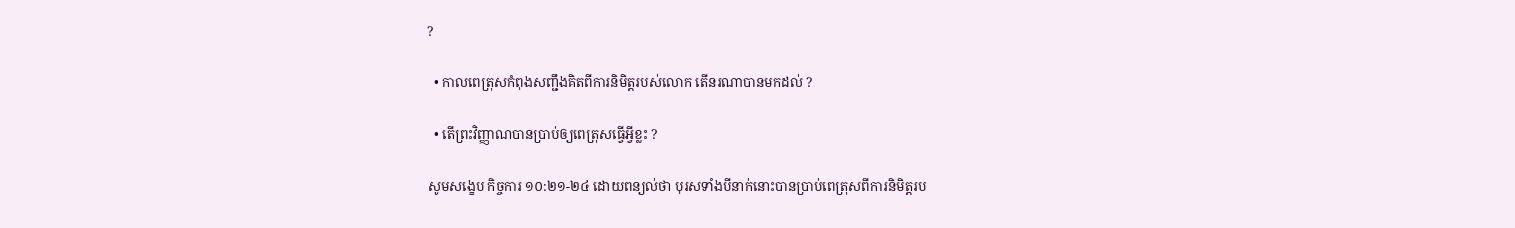?

  • កាលពេត្រុសកំពុងសញ្ជឹងគិតពីការនិមិត្តរបស់លោក តើនរណាបានមកដល់ ?

  • តើព្រះវិញ្ញាណបានប្រាប់ឲ្យពេត្រុសធ្វើអ្វីខ្លះ ?

សូមសង្ខេប កិច្ចការ ១០:២១-២៤ ដោយពន្យល់ថា បុរសទាំងបីនាក់នោះបានប្រាប់ពេត្រុសពីការនិមិត្តរប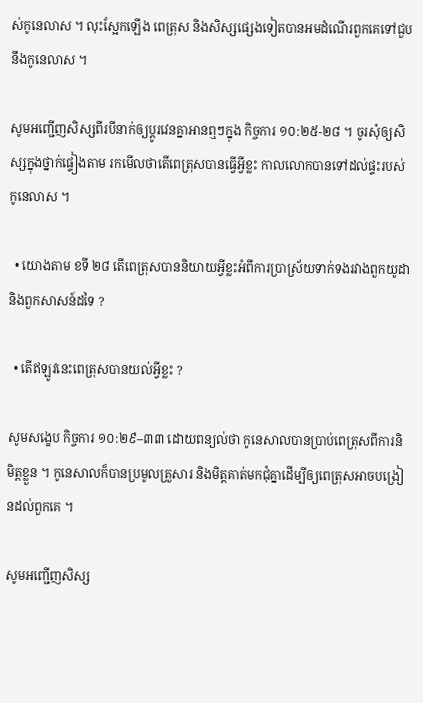ស់កូនេលាស ។ លុះស្អែកឡើង ពេត្រុស និងសិស្សផ្សេងទៀតបានអមដំណើរពួកគេទៅជួបនឹងកូនេលាស ។

សូមអញ្ជើញសិស្សពីរបីនាក់ឲ្យប្ដូរវេនគ្នាអានឮៗក្នុង កិច្ចការ ១០:២៥-២៨ ។ ចូរសុំឲ្យសិស្សក្នុងថ្នាក់ផ្ទៀងតាម រកមើលថាតើពេត្រុសបានធ្វើអ្វីខ្លះ កាលលោកបានទៅដល់ផ្ទះរបស់កូនេលាស ។

  • យោងតាម ខទី ២៨ តើពេត្រុសបាននិយាយអ្វីខ្លះអំពីការប្រាស្រ័យទាក់ទងរវាងពួកយូដា និងពួកសាសន៍ដទៃ ?

  • តើឥឡូវនេះពេត្រុសបានយល់អ្វីខ្លះ ?

សូមសង្ខេប កិច្ចការ ១០:២៩–៣៣ ដោយពន្យល់ថា កូនេសាលបានប្រាប់ពេត្រុសពីការនិមិត្តខ្លួន ។ កូនេសាលក៏បានប្រមូលគ្រួសារ និងមិត្តគាត់មកជុំគ្នាដើម្បីឲ្យពេត្រុសអាចបង្រៀនដល់ពួកគេ ។

សូមអញ្ជើញសិស្ស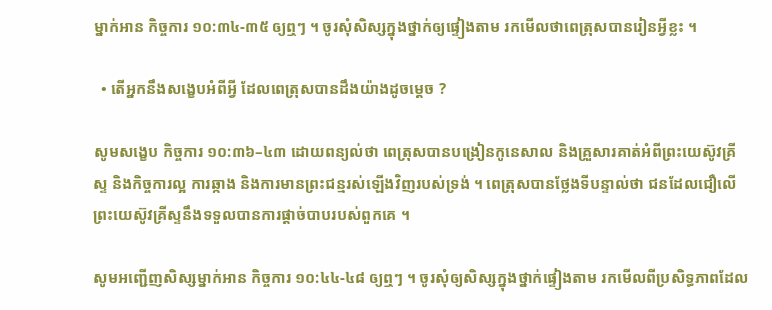ម្នាក់អាន កិច្ចការ ១០:៣៤-៣៥ ឲ្យឮៗ ។ ចូរសុំសិស្សក្នុងថ្នាក់ឲ្យផ្ទៀងតាម រកមើលថាពេត្រុសបានរៀនអ្វីខ្លះ ។

  • តើអ្នកនឹងសង្ខេបអំពីអ្វី ដែលពេត្រុសបានដឹងយ៉ាងដូចម្ដេច ?

សូមសង្ខេប កិច្ចការ ១០:៣៦–៤៣ ដោយពន្យល់ថា ពេត្រុសបានបង្រៀនកូនេសាល និងគ្រួសារគាត់អំពីព្រះយេស៊ូវគ្រីស្ទ និងកិច្ចការល្អ ការឆ្កាង និងការមានព្រះជន្មរស់ឡើងវិញរបស់ទ្រង់ ។ ពេត្រុសបានថ្លែងទីបន្ទាល់ថា ជនដែលជឿលើព្រះយេស៊ូវគ្រីស្ទនឹងទទួលបានការផ្តាច់បាបរបស់ពួកគេ ។

សូមអញ្ជើញសិស្សម្នាក់អាន កិច្ចការ ១០:៤៤-៤៨ ឲ្យឮៗ ។ ចូរសុំឲ្យសិស្សក្នុងថ្នាក់ផ្ទៀងតាម រកមើលពីប្រសិទ្ធភាពដែល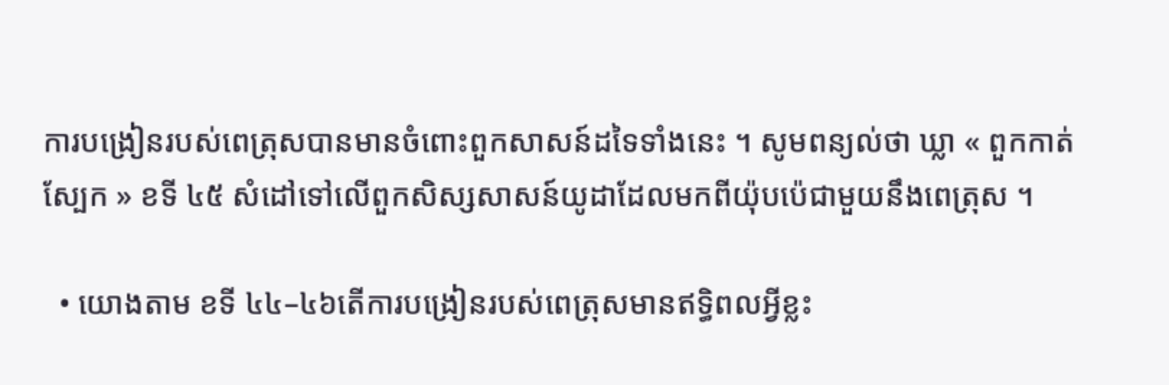ការបង្រៀនរបស់ពេត្រុសបានមានចំពោះពួកសាសន៍ដទៃទាំងនេះ ។ សូមពន្យល់ថា ឃ្លា « ពួកកាត់ស្បែក » ខទី ៤៥ សំដៅទៅលើពួកសិស្សសាសន៍យូដាដែលមកពីយ៉ុបប៉េជាមួយនឹងពេត្រុស ។

  • យោងតាម ខទី ៤៤–៤៦តើការបង្រៀនរបស់ពេត្រុសមានឥទ្ធិពលអ្វីខ្លះ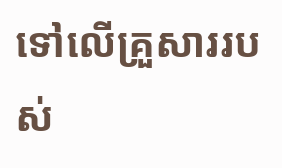ទៅលើគ្រួសាររបស់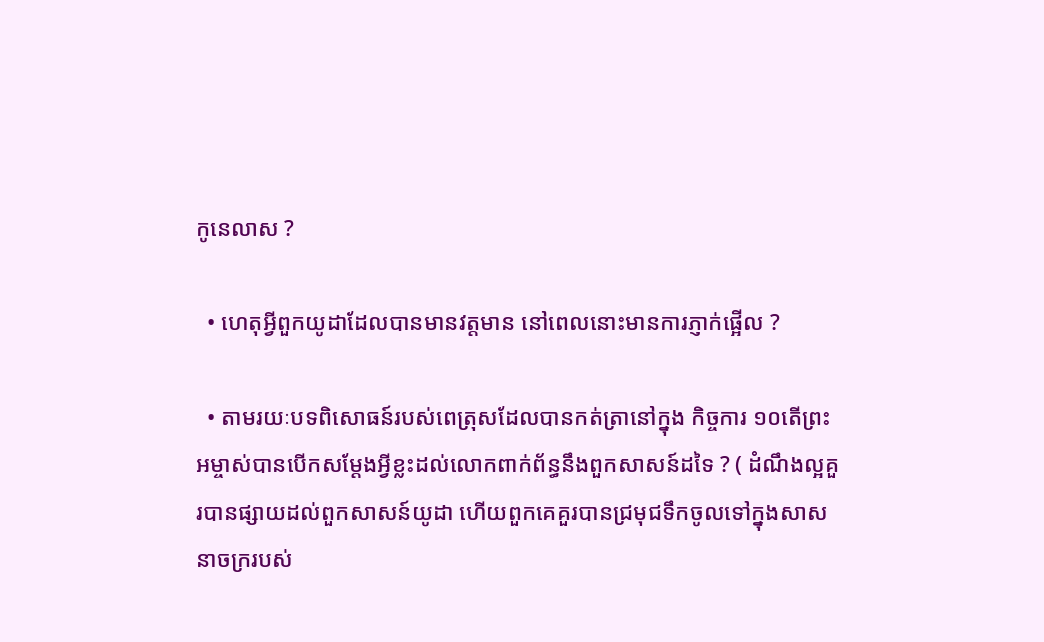កូនេលាស ?

  • ហេតុអ្វីពួកយូដាដែលបានមានវត្តមាន នៅពេលនោះមានការភ្ញាក់ផ្អើល ?

  • តាមរយៈបទពិសោធន៍របស់ពេត្រុសដែលបានកត់ត្រានៅក្នុង កិច្ចការ ១០តើព្រះអម្ចាស់បានបើកសម្ដែងអ្វីខ្លះដល់លោកពាក់ព័ន្ធនឹងពួកសាសន៍ដទៃ ? ( ដំណឹងល្អគួរបានផ្សាយដល់ពួកសាសន៍យូដា ហើយពួកគេគួរបានជ្រមុជទឹកចូលទៅក្នុងសាសនាចក្ររបស់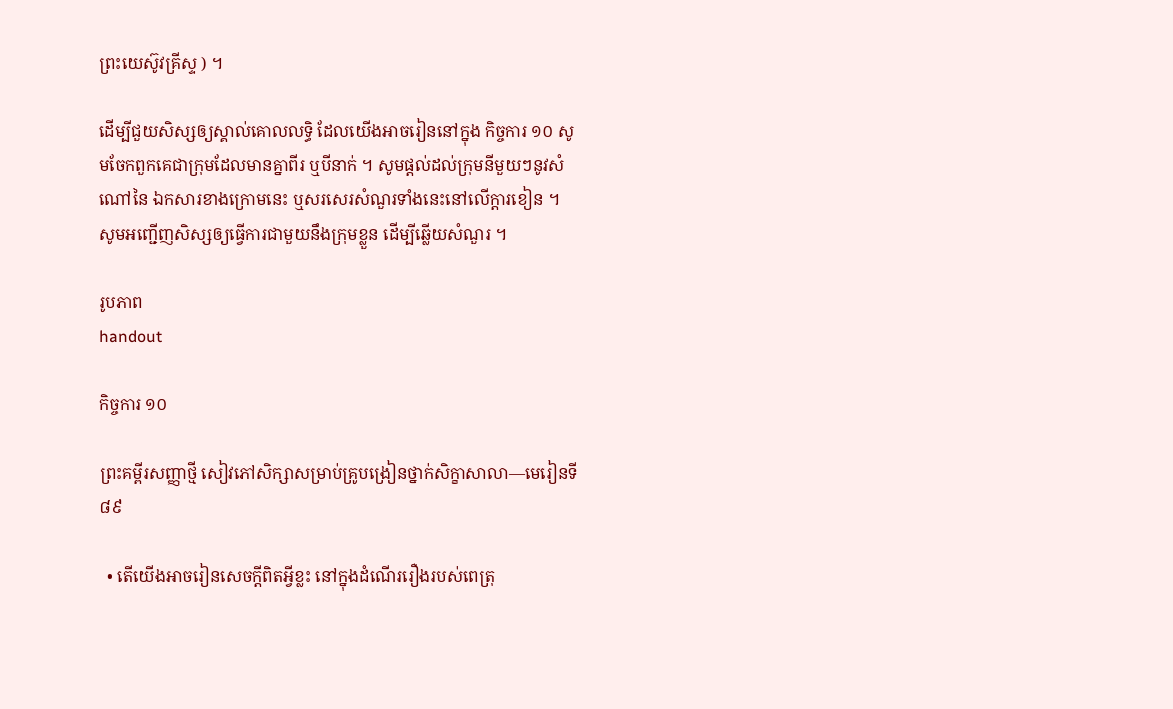ព្រះយេស៊ូវគ្រីស្ទ ) ។

ដើម្បីជួយសិស្សឲ្យស្គាល់គោលលទ្ធិ ដែលយើងអាចរៀននៅក្នុង កិច្ចការ ១០ សូមចែកពួកគេជាក្រុមដែលមានគ្នាពីរ ឬបីនាក់ ។ សូមផ្ដល់ដល់ក្រុមនីមួយៗនូវសំណៅនៃ ឯកសារខាងក្រោមនេះ ឬសរសេរសំណួរទាំងនេះនៅលើក្ដារខៀន ។ សូមអញ្ជើញសិស្សឲ្យធ្វើការជាមួយនឹងក្រុមខ្លួន ដើម្បីឆ្លើយសំណួរ ។

រូបភាព
handout

កិច្ចការ ១០

ព្រះគម្ពីរសញ្ញាថ្មី សៀវភៅសិក្សាសម្រាប់គ្រូបង្រៀនថ្នាក់សិក្ខាសាលា—មេរៀនទី ៨៩

  • តើយើងអាចរៀនសេចក្ដីពិតអ្វីខ្លះ នៅក្នុងដំណើររឿងរបស់ពេត្រុ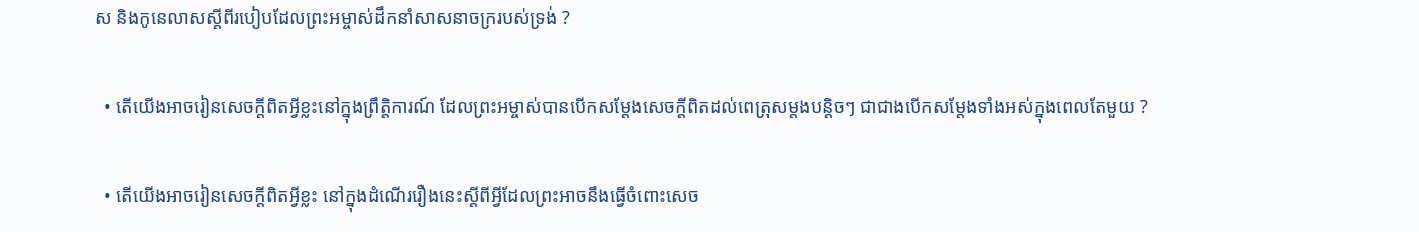ស និងកូនេលាសស្ដីពីរបៀបដែលព្រះអម្ចាស់ដឹកនាំសាសនាចក្ររបស់ទ្រង់ ?

  • តើយើងអាចរៀនសេចក្ដីពិតអ្វីខ្លះនៅក្នុងព្រឹត្តិការណ៍ ដែលព្រះអម្ចាស់បានបើកសម្ដែងសេចក្ដីពិតដល់ពេត្រុសម្ដងបន្តិចៗ ជាជាងបើកសម្ដែងទាំងអស់ក្នុងពេលតែមួយ ?

  • តើយើងអាចរៀនសេចក្ដីពិតអ្វីខ្លះ នៅក្នុងដំណើររឿងនេះស្ដីពីអ្វីដែលព្រះអាចនឹងធ្វើចំពោះសេច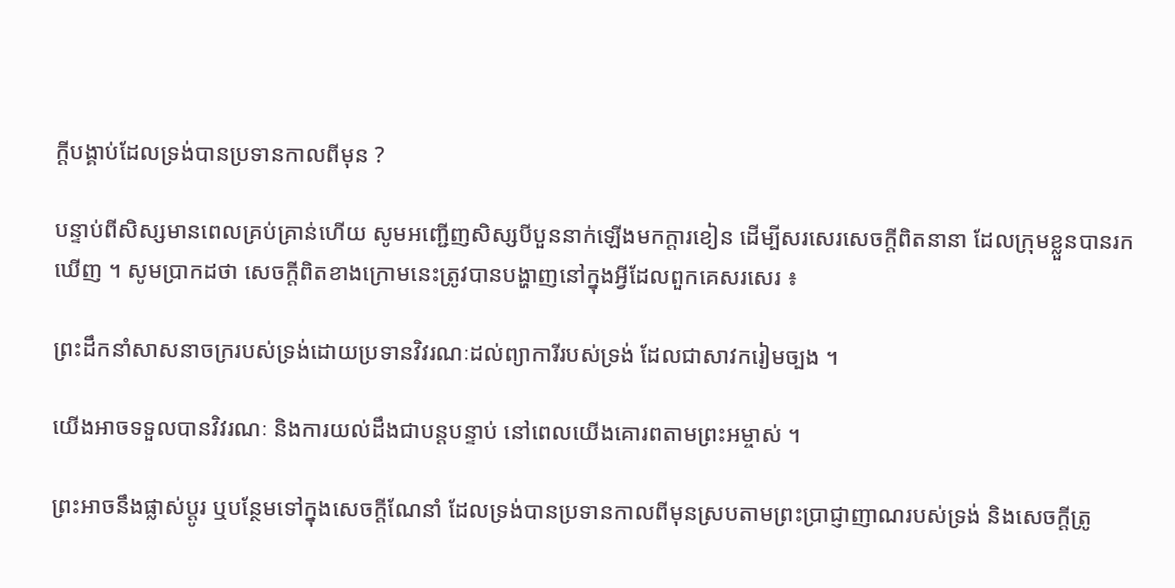ក្ដីបង្គាប់ដែលទ្រង់បានប្រទានកាលពីមុន ?

បន្ទាប់ពីសិស្សមានពេលគ្រប់គ្រាន់ហើយ សូមអញ្ជើញសិស្សបីបួននាក់ឡើងមកក្ដារខៀន ដើម្បីសរសេរសេចក្ដីពិតនានា ដែលក្រុមខ្លួនបានរកឃើញ ។ សូមប្រាកដថា សេចក្ដីពិតខាងក្រោមនេះត្រូវបានបង្ហាញនៅក្នុងអ្វីដែលពួកគេសរសេរ ៖

ព្រះដឹកនាំសាសនាចក្ររបស់ទ្រង់ដោយប្រទានវិវរណៈដល់ព្យាការីរបស់ទ្រង់ ដែលជាសាវករៀមច្បង ។

យើងអាចទទួលបានវិវរណៈ និងការយល់ដឹងជាបន្តបន្ទាប់ នៅពេលយើងគោរពតាមព្រះអម្ចាស់ ។

ព្រះអាចនឹងផ្លាស់ប្ដូរ ឬបន្ថែមទៅក្នុងសេចក្ដីណែនាំ ដែលទ្រង់បានប្រទានកាលពីមុនស្របតាមព្រះប្រាជ្ញាញាណរបស់ទ្រង់ និងសេចក្ដីត្រូ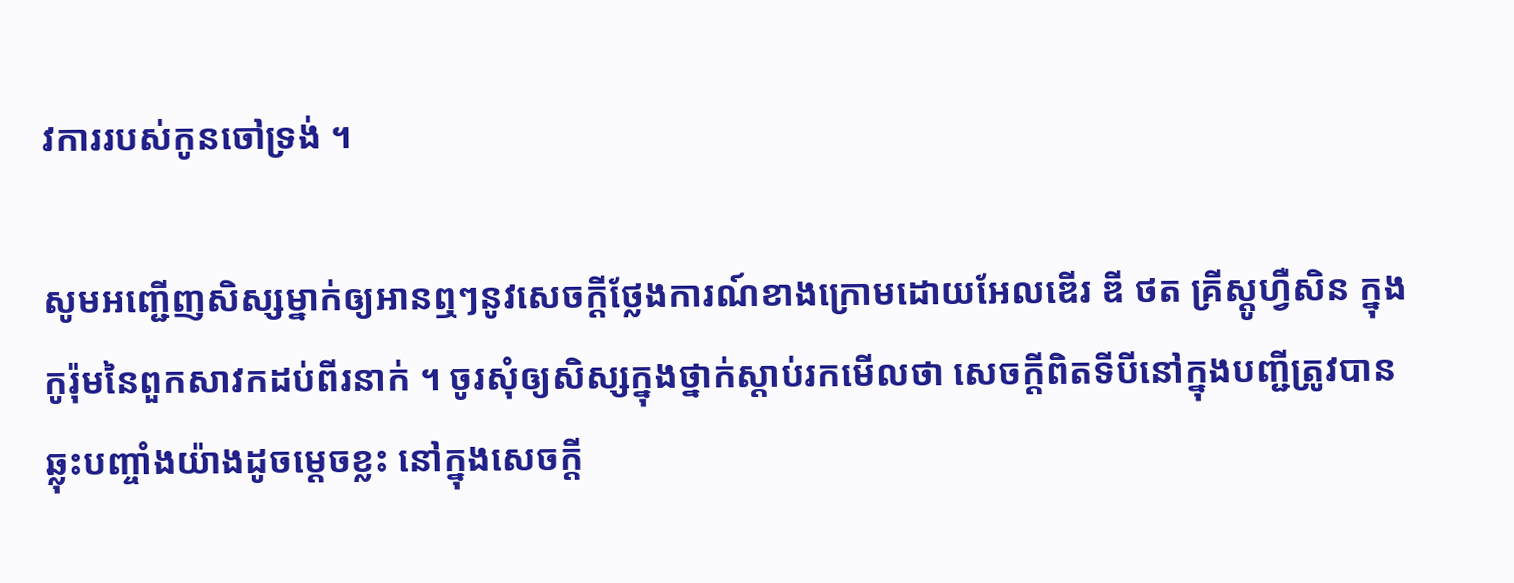វការរបស់កូនចៅទ្រង់ ។

សូមអញ្ជើញសិស្សម្នាក់ឲ្យអានឮៗនូវសេចក្ដីថ្លែងការណ៍ខាងក្រោមដោយអែលឌើរ ឌី ថត គ្រីស្តូហ្វឺសិន ក្នុងកូរ៉ុមនៃពួកសាវកដប់ពីរនាក់ ។ ចូរសុំឲ្យសិស្សក្នុងថ្នាក់ស្ដាប់រកមើលថា សេចក្ដីពិតទីបីនៅក្នុងបញ្ជីត្រូវបានឆ្លុះបញ្ចាំងយ៉ាងដូចម្ដេចខ្លះ នៅក្នុងសេចក្ដី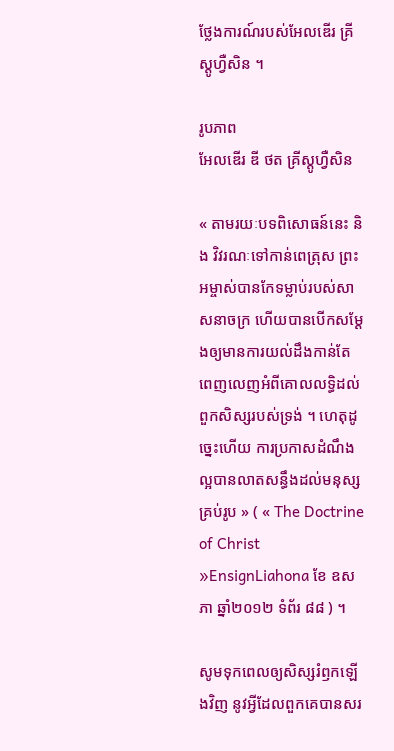ថ្លែងការណ៍របស់អែលឌើរ គ្រីស្តូហ្វឺសិន ។

រូបភាព
អែលឌើរ ឌី ថត គ្រីស្តូហ្វឺសិន

« តាមរយៈបទពិសោធន៍នេះ និង វិវរណៈទៅកាន់ពេត្រុស ព្រះអម្ចាស់បានកែទម្លាប់របស់សាសនាចក្រ ហើយបានបើកសម្ដែងឲ្យមានការយល់ដឹងកាន់តែពេញលេញអំពីគោលលទ្ធិដល់ពួកសិស្សរបស់ទ្រង់ ។ ហេតុដូច្នេះហើយ ការប្រកាសដំណឹងល្អបានលាតសន្ធឹងដល់មនុស្សគ្រប់រូប » ( « The Doctrine of Christ »EnsignLiahona ខែ ឧសភា ឆ្នាំ២០១២ ទំព័រ ៨៨ ) ។

សូមទុកពេលឲ្យសិស្សរំឭកឡើងវិញ នូវអ្វីដែលពួកគេបានសរ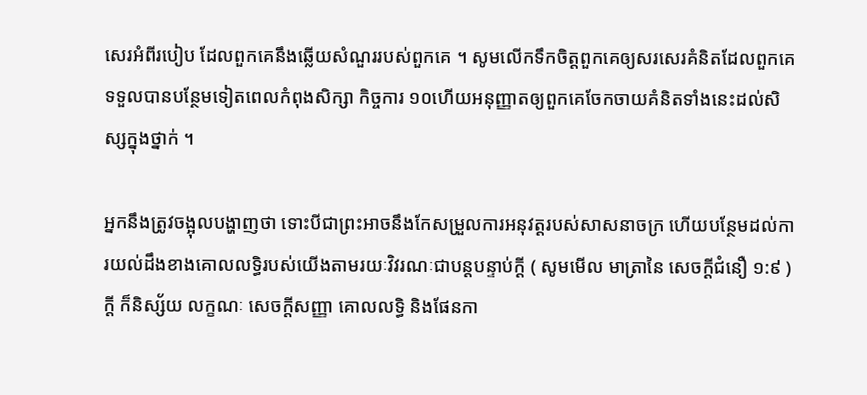សេរអំពីរបៀប ដែលពួកគេនឹងឆ្លើយសំណួររបស់ពួកគេ ។ សូមលើកទឹកចិត្តពួកគេឲ្យសរសេរគំនិតដែលពួកគេទទួលបានបន្ថែមទៀតពេលកំពុងសិក្សា កិច្ចការ ១០ហើយអនុញ្ញាតឲ្យពួកគេចែកចាយគំនិតទាំងនេះដល់សិស្សក្នុងថ្នាក់ ។

អ្នកនឹងត្រូវចង្អុលបង្ហាញថា ទោះបីជាព្រះអាចនឹងកែសម្រួលការអនុវត្តរបស់សាសនាចក្រ ហើយបន្ថែមដល់ការយល់ដឹងខាងគោលលទ្ធិរបស់យើងតាមរយៈវិវរណៈជាបន្តបន្ទាប់ក្ដី ( សូមមើល មាត្រានៃ សេចក្ដីជំនឿ ១:៩ ) ក្ដី ក៏និស្ស័យ លក្ខណៈ សេចក្ដីសញ្ញា គោលលទ្ធិ និងផែនកា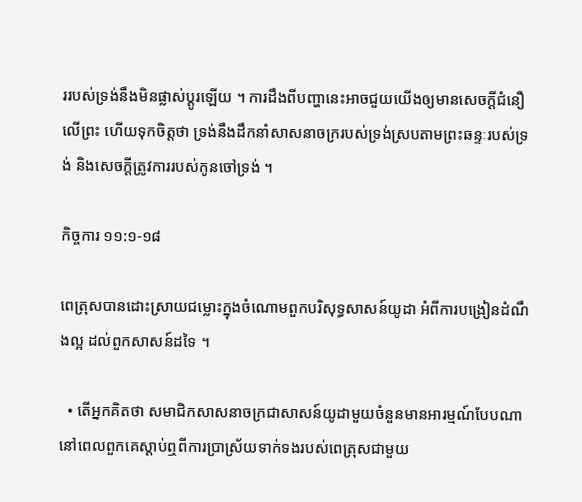ររបស់ទ្រង់នឹងមិនផ្លាស់ប្ដូរឡើយ ។ ការដឹងពីបញ្ហានេះអាចជួយយើងឲ្យមានសេចក្តីជំនឿលើព្រះ ហើយទុកចិត្តថា ទ្រង់នឹងដឹកនាំសាសនាចក្ររបស់ទ្រង់ស្របតាមព្រះឆន្ទៈរបស់ទ្រង់ និងសេចក្ដីត្រូវការរបស់កូនចៅទ្រង់ ។

កិច្ចការ ១១:១-១៨

ពេត្រុសបានដោះស្រាយជម្លោះក្នុងចំណោមពួកបរិសុទ្ធសាសន៍យូដា អំពីការបង្រៀនដំណឹងល្អ ដល់ពួកសាសន៍ដទៃ ។

  • តើអ្នកគិតថា សមាជិកសាសនាចក្រជាសាសន៍យូដាមួយចំនួនមានអារម្មណ៍បែបណា នៅពេលពួកគេស្ដាប់ឮពីការប្រាស្រ័យទាក់ទងរបស់ពេត្រុសជាមួយ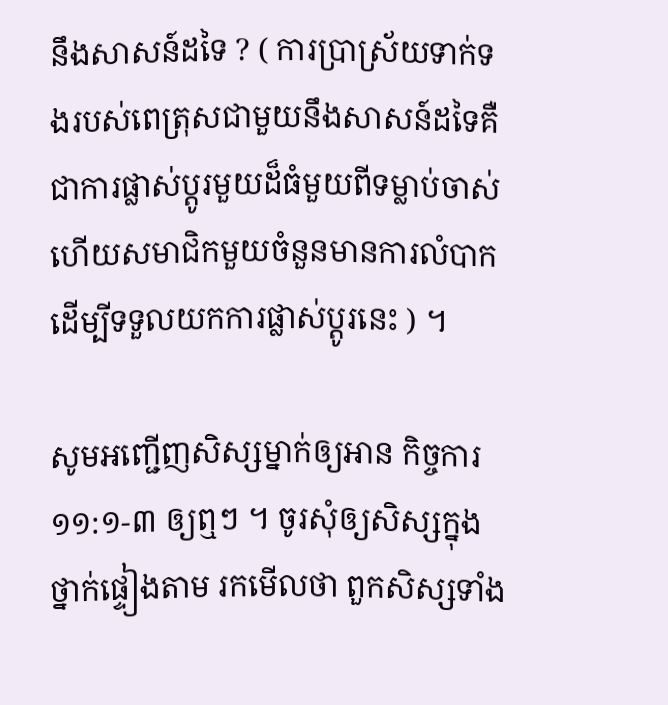នឹងសាសន៍ដទៃ ? ( ការប្រាស្រ័យទាក់ទងរបស់ពេត្រុសជាមួយនឹងសាសន៍ដទៃគឺជាការផ្លាស់ប្ដូរមួយដ៏ធំមួយពីទម្លាប់ចាស់ ហើយសមាជិកមួយចំនួនមានការលំបាកដើម្បីទទួលយកការផ្លាស់ប្ដូរនេះ ) ។

សូមអញ្ជើញសិស្សម្នាក់ឲ្យអាន កិច្ចការ ១១:១-៣ ឲ្យឮៗ ។ ចូរសុំឲ្យសិស្សក្នុងថ្នាក់ផ្ទៀងតាម រកមើលថា ពួកសិស្សទាំង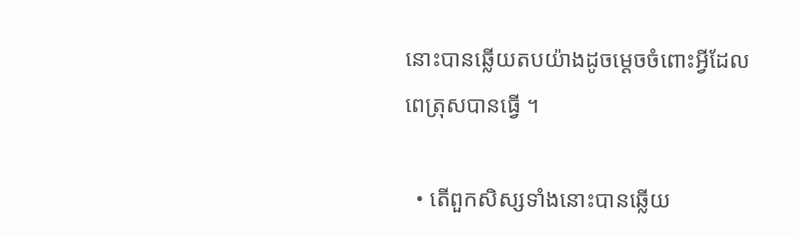នោះបានឆ្លើយតបយ៉ាងដូចម្ដេចចំពោះអ្វីដែលពេត្រុសបានធ្វើ ។

  • តើពួកសិស្សទាំងនោះបានឆ្លើយ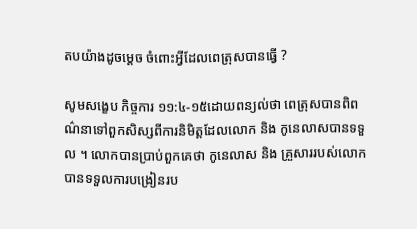តបយ៉ាងដូចម្ដេច ចំពោះអ្វីដែលពេត្រុសបានធ្វើ ?

សូមសង្ខេប កិច្ចការ ១១:៤-១៥ដោយពន្យល់ថា ពេត្រុសបានពិពណ៌នាទៅពួកសិស្សពីការនិមិត្តដែលលោក និង កូនេលាសបានទទួល ។ លោកបានប្រាប់ពួកគេថា កូនេលាស និង គ្រួសាររបស់លោកបានទទួលការបង្រៀនរប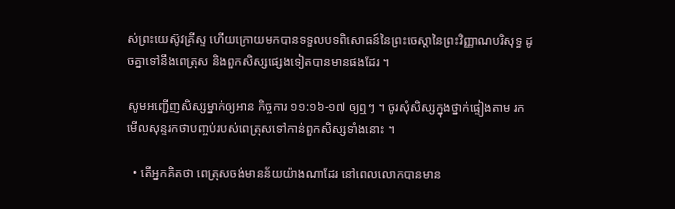ស់ព្រះយេស៊ូវគ្រីស្ទ ហើយក្រោយមកបានទទួលបទពិសោធន៍នៃព្រះចេស្តានៃព្រះវិញ្ញាណបរិសុទ្ធ ដូចគ្នាទៅនឹងពេត្រុស និងពួកសិស្សផ្សេងទៀតបានមានផងដែរ ។

សូមអញ្ជើញសិស្សម្នាក់ឲ្យអាន កិច្ចការ ១១:១៦-១៧ ឲ្យឮៗ ។ ចូរសុំសិស្សក្នុងថ្នាក់ផ្ទៀងតាម រកមើលសុន្ទរកថាបញ្ចប់របស់ពេត្រុសទៅកាន់ពួកសិស្សទាំងនោះ ។

  • តើអ្នកគិតថា ពេត្រុសចង់មានន័យយ៉ាងណាដែរ នៅពេលលោកបានមាន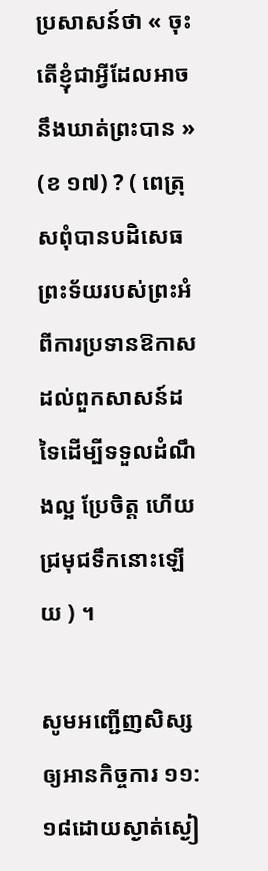ប្រសាសន៍ថា « ចុះតើខ្ញុំជាអ្វីដែលអាចនឹងឃាត់ព្រះបាន » (ខ ១៧) ? ( ពេត្រុសពុំបានបដិសេធព្រះទ័យរបស់ព្រះអំពីការប្រទានឱកាសដល់ពួកសាសន៍ដទៃដើម្បីទទួលដំណឹងល្អ ប្រែចិត្ត ហើយជ្រមុជទឹកនោះឡើយ ) ។

សូមអញ្ជើញសិស្សឲ្យអានកិច្ចការ ១១:១៨ដោយស្ងាត់ស្ងៀ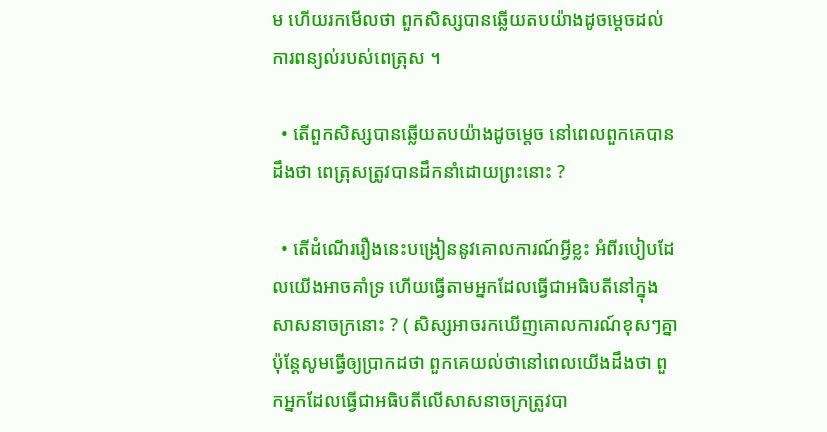ម ហើយរកមើលថា ពួកសិស្សបានឆ្លើយតបយ៉ាងដូចម្ដេចដល់ការពន្យល់របស់ពេត្រុស ។

  • តើពួកសិស្សបានឆ្លើយតបយ៉ាងដូចម្តេច នៅពេលពួកគេបានដឹងថា ពេត្រុសត្រូវបានដឹកនាំដោយព្រះនោះ ?

  • តើដំណើររឿងនេះបង្រៀននូវគោលការណ៍អ្វីខ្លះ អំពីរបៀបដែលយើងអាចគាំទ្រ ហើយធ្វើតាមអ្នកដែលធ្វើជាអធិបតីនៅក្នុងសាសនាចក្រនោះ ? ( សិស្សអាចរកឃើញគោលការណ៍ខុសៗគ្នា ប៉ុន្តែសូមធ្វើឲ្យប្រាកដថា ពួកគេយល់ថានៅពេលយើងដឹងថា ពួកអ្នកដែលធ្វើជាអធិបតីលើសាសនាចក្រត្រូវបា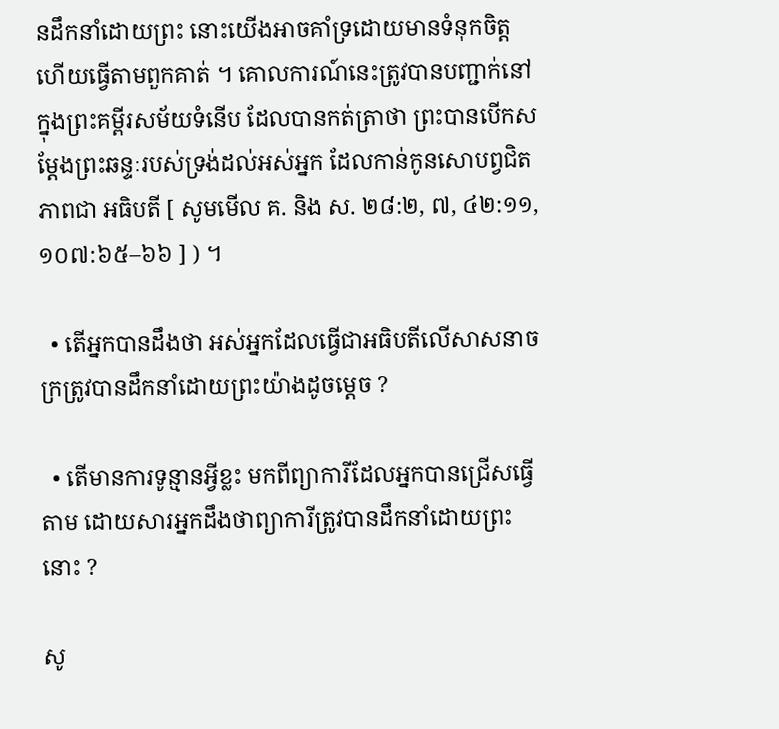នដឹកនាំដោយព្រះ នោះយើងអាចគាំទ្រដោយមានទំនុកចិត្ត ហើយធ្វើតាមពួកគាត់ ។ គោលការណ៍នេះត្រូវបានបញ្ជាក់នៅក្នុងព្រះគម្ពីរសម័យទំនើប ដែលបានកត់ត្រាថា ព្រះបានបើកសម្តែងព្រះឆន្ទៈរបស់ទ្រង់ដល់អស់អ្នក ដែលកាន់កូនសោបព្វជិតភាពជា អធិបតី [ សូមមើល គ. និង ស. ២៨:២, ៧, ៤២:១១, ១០៧:៦៥–៦៦ ] ) ។

  • តើអ្នកបានដឹងថា អស់អ្នកដែលធ្វើជាអធិបតីលើសាសនាចក្រត្រូវបានដឹកនាំដោយព្រះយ៉ាងដូចម្តេច ?

  • តើមានការទូន្មានអ្វីខ្លះ មកពីព្យាការីដែលអ្នកបានជ្រើសធ្វើតាម ដោយសារអ្នកដឹងថាព្យាការីត្រូវបានដឹកនាំដោយព្រះនោះ ?

សូ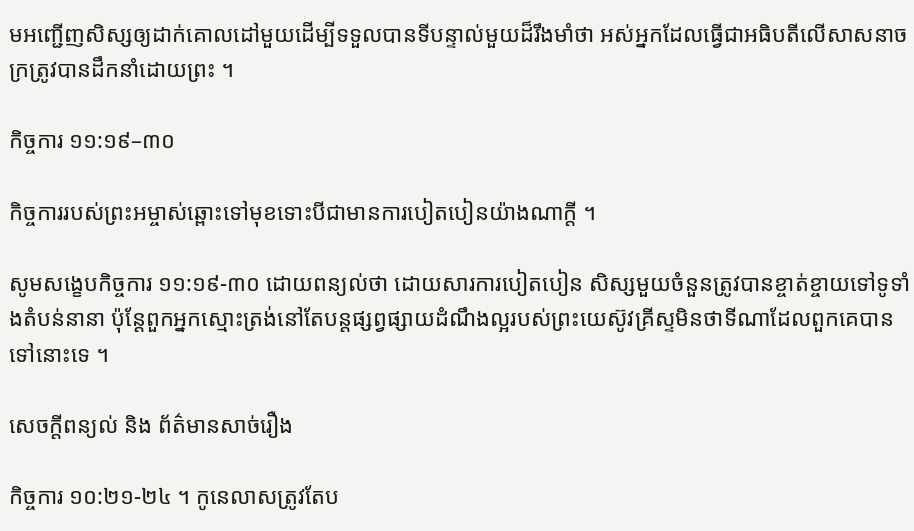មអញ្ជើញសិស្សឲ្យដាក់គោលដៅមួយដើម្បីទទួលបានទីបន្ទាល់មួយដ៏រឹងមាំថា អស់អ្នកដែលធ្វើជាអធិបតីលើសាសនាចក្រត្រូវបានដឹកនាំដោយព្រះ ។

កិច្ចការ ១១:១៩–៣០

កិច្ចការរបស់ព្រះអម្ចាស់ឆ្ពោះទៅមុខទោះបីជាមានការបៀតបៀនយ៉ាងណាក្តី ។

សូមសង្ខេបកិច្ចការ ១១:១៩-៣០ ដោយពន្យល់ថា ដោយសារការបៀតបៀន សិស្សមួយចំនួនត្រូវបានខ្ចាត់ខ្ចាយទៅទូទាំងតំបន់នានា ប៉ុន្តែពួកអ្នកស្មោះត្រង់នៅតែបន្តផ្សព្វផ្សាយដំណឹងល្អរបស់ព្រះយេស៊ូវគ្រីស្ទមិនថាទីណាដែលពួកគេបានទៅនោះទេ ។

សេចក្តីពន្យល់ និង ព័ត៌មានសាច់រឿង

កិច្ចការ ១០:២១-២៤ ។ កូនេលាសត្រូវតែប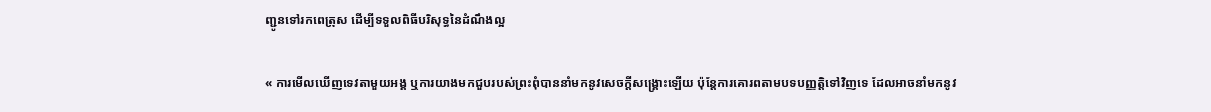ញ្ជូនទៅរកពេត្រុស ដើម្បីទទួលពិធីបរិសុទ្ធនៃដំណឹងល្អ

« ការមើលឃើញទេវតាមួយអង្គ ឬការយាងមកជួបរបស់ព្រះពុំបាននាំមកនូវសេចក្ដីសង្គ្រោះឡើយ ប៉ុន្តែការគោរពតាមបទបញ្ញត្តិទៅវិញទេ ដែលអាចនាំមកនូវ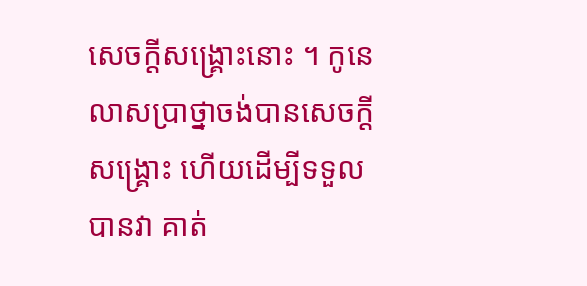សេចក្ដីសង្រ្គោះនោះ ។ កូនេលាសប្រាថ្នាចង់បានសេចក្ដីសង្គ្រោះ ហើយដើម្បីទទួលបានវា គាត់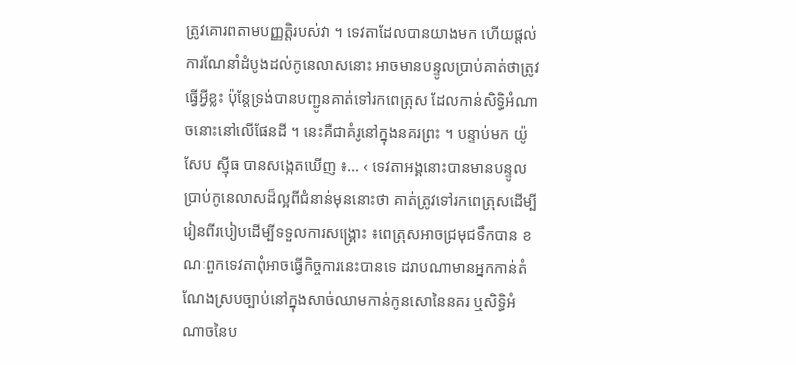ត្រូវគោរពតាមបញ្ញត្តិរបស់វា ។ ទេវតាដែលបានយាងមក ហើយផ្ដល់ការណែនាំដំបូងដល់កូនេលាសនោះ អាចមានបន្ទូលប្រាប់គាត់ថាត្រូវធ្វើអ្វីខ្លះ ប៉ុន្តែទ្រង់បានបញ្ជូនគាត់ទៅរកពេត្រុស ដែលកាន់សិទ្ធិអំណាចនោះនៅលើផែនដី ។ នេះគឺជាគំរូនៅក្នុងនគរព្រះ ។ បន្ទាប់មក យ៉ូសែប ស៊្មីធ បានសង្កេតឃើញ ៖… ‹ ទេវតាអង្គនោះបានមានបន្ទូលប្រាប់កូនេលាសដ៏ល្អពីជំនាន់មុននោះថា គាត់ត្រូវទៅរកពេត្រុសដើម្បីរៀនពីរបៀបដើម្បីទទួលការសង្គ្រោះ ៖ពេត្រុសអាចជ្រមុជទឹកបាន ខណៈពួកទេវតាពុំអាចធ្វើកិច្ចការនេះបានទេ ដរាបណាមានអ្នកកាន់តំណែងស្របច្បាប់នៅក្នុងសាច់ឈាមកាន់កូនសោនៃនគរ ឬសិទ្ធិអំណាចនៃប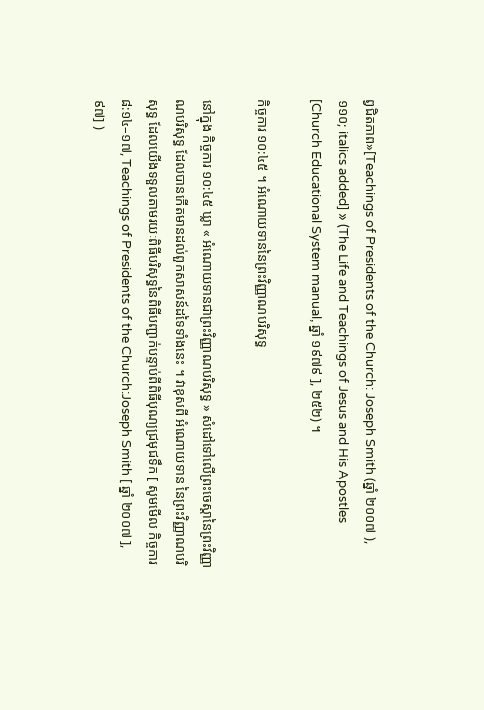ព្វជិតភាព»[Teachings of Presidents of the Church: Joseph Smith (ឆ្នាំ ២០០៧ ), ១១០; italics added] » (The Life and Teachings of Jesus and His Apostles [Church Educational System manual, ឆ្នាំ ១៩៧៩ ], ២៥២) ។

កិច្ចការ ១០:៤៥ ។ អំណោយទាននៃព្រះវិញ្ញាណបរិសុទ្ធ

នៅក្នុង កិច្ចការ ១០:៤៥ ឃ្លា « អំណោយទានជាព្រះវិញ្ញាណបរិសុទ្ធ » សំដៅទៅលើព្រះចេស្ដានៃព្រះវិញ្ញាណបរិសុទ្ធ ដែលបានកើតមានដល់ពួកសាសន៍ដទៃទាំងនេះ ។ វាខុសពី អំណោយទាន នៃព្រះវិញ្ញាណបរិសុទ្ធ ដែលយើងទទួលតាមរយៈពិធីបរិសុទ្ធនៃពិធីបញ្ជាក់បន្ទាប់ពីពិធីបុណ្យជ្រមុជទឹក [ សូមមើល កិច្ចការ ៨:១៤–១៧, Teachings of Presidents of the Church:Joseph Smith [ ឆ្នាំ ២០០៧ ], ៩៧] )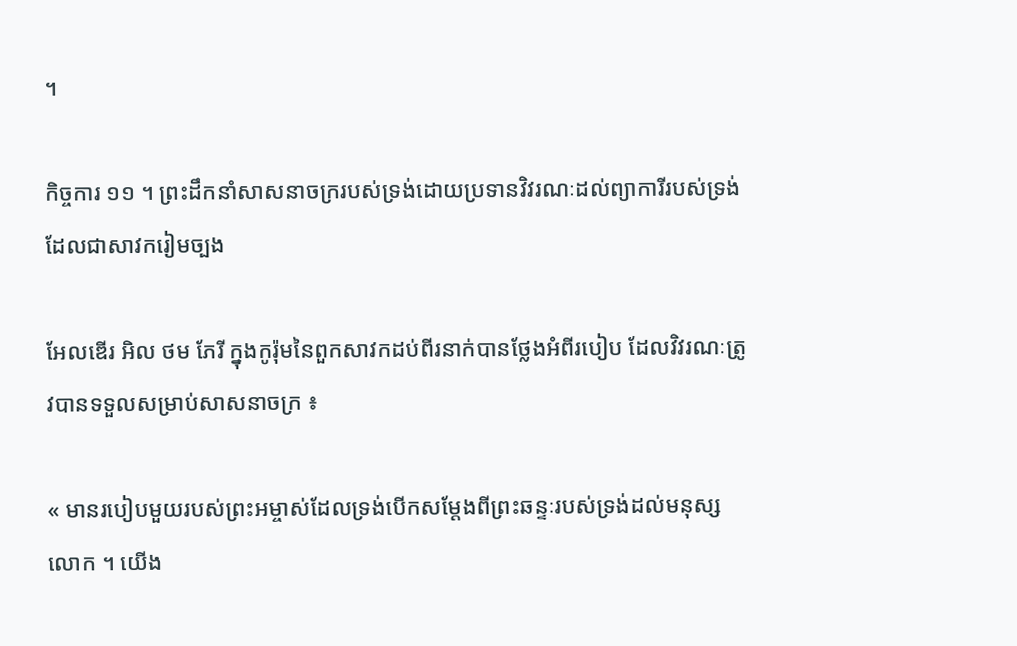។

កិច្ចការ ១១ ។ ព្រះដឹកនាំសាសនាចក្ររបស់ទ្រង់ដោយប្រទានវិវរណៈដល់ព្យាការីរបស់ទ្រង់ ដែលជាសាវករៀមច្បង

អែលឌើរ អិល ថម ភែរី ក្នុងកូរ៉ុមនៃពួកសាវកដប់ពីរនាក់បានថ្លែងអំពីរបៀប ដែលវិវរណៈត្រូវបានទទួលសម្រាប់សាសនាចក្រ ៖

« មានរបៀបមួយរបស់ព្រះអម្ចាស់ដែលទ្រង់បើកសម្តែងពីព្រះឆន្ទៈរបស់ទ្រង់ដល់មនុស្សលោក ។ យើង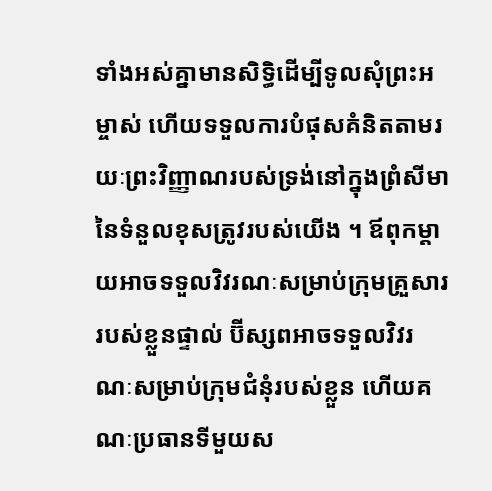ទាំងអស់គ្នាមានសិទ្ធិដើម្បីទូលសុំព្រះអម្ចាស់ ហើយទទួលការបំផុសគំនិតតាមរយៈព្រះវិញ្ញាណរបស់ទ្រង់នៅក្នុងព្រំសីមានៃទំនួលខុសត្រូវរបស់យើង ។ ឪពុកម្តាយអាចទទួលវិវរណៈសម្រាប់ក្រុមគ្រួសាររបស់ខ្លួនផ្ទាល់ ប៊ីស្សពអាចទទួលវិវរណៈសម្រាប់ក្រុមជំនុំរបស់ខ្លួន ហើយគណៈប្រធានទីមួយស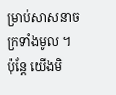ម្រាប់សាសនាចក្រទាំងមូល ។ ប៉ុន្តែ យើងមិ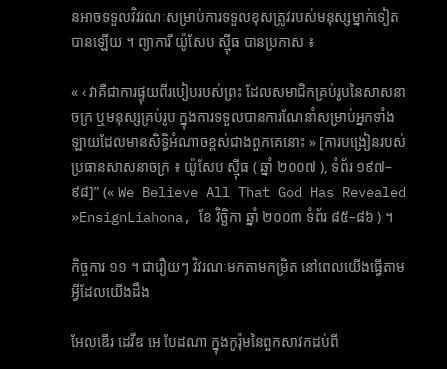នអាចទទួលវិវរណៈសម្រាប់ការទទួលខុសត្រូវរបស់មនុស្សម្នាក់ទៀតបានឡើយ ។ ព្យាការី យ៉ូសែប ស៊្មីធ បានប្រកាស ៖

« ‹ វាគឺជាការផ្ទុយពីរបៀបរបស់ព្រះ ដែលសមាជិកគ្រប់រូបនៃសាសនាចក្រ ឬមនុស្សគ្រប់រូប ក្នុងការទទួលបានការណែនាំសម្រាប់អ្នកទាំងឡាយដែលមានសិទ្ធិអំណាចខ្ពស់ជាងពួកគេនោះ » [ការបង្រៀនរបស់ប្រធានសាសនាចក្រ ៖ យ៉ូសែប ស៊្មីធ ( ឆ្នាំ ២០០៧ ), ទំព័រ ១៩៧–៩៨]” (« We Believe All That God Has Revealed »EnsignLiahona, ខែ វិច្ឆិកា ឆ្នាំ ២០០៣ ទំព័រ ៨៥–៨៦ ) ។

កិច្ចការ ១១ ។ ជារឿយៗ វិវរណៈមកតាមកម្រិត នៅពេលយើងធ្វើតាមអ្វីដែលយើងដឹង

អែលឌើរ ដេវីឌ អេ បែដណា ក្នុងកូរ៉ុមនៃពួកសាវកដប់ពី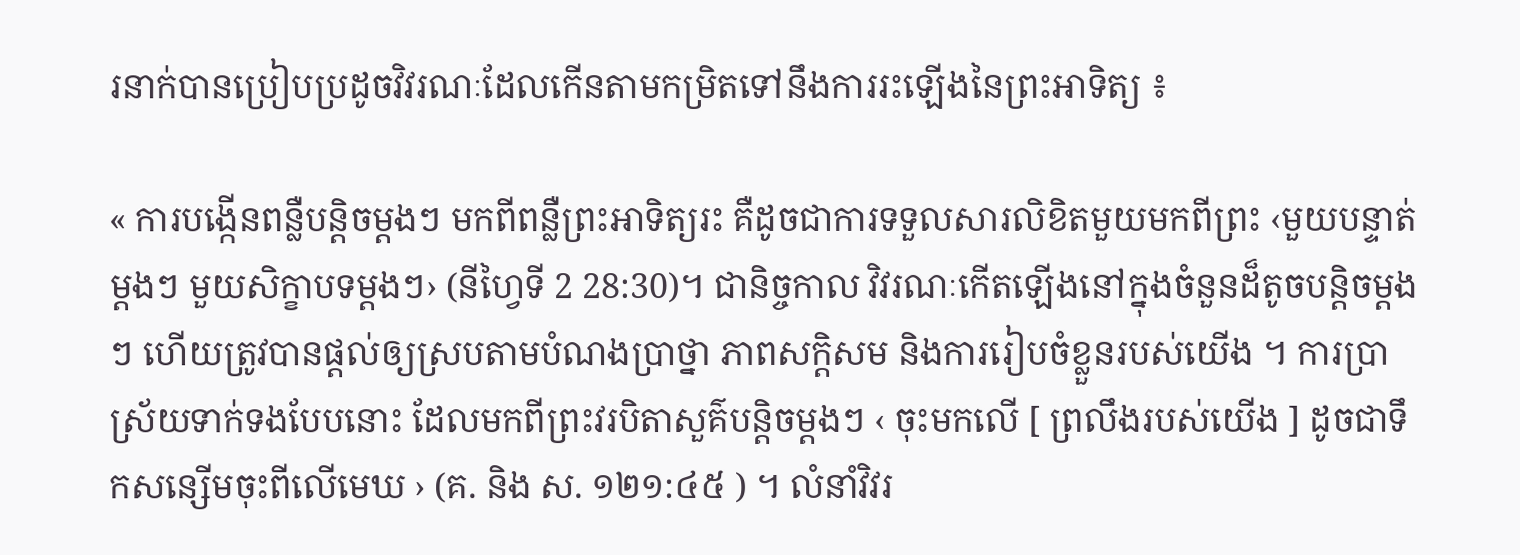រនាក់បានប្រៀបប្រដូចវិវរណៈដែលកើនតាមកម្រិតទៅនឹងការរះឡើងនៃព្រះអាទិត្យ ៖

« ការបង្កើនពន្លឺបន្ដិចម្ដងៗ មកពីពន្លឺព្រះអាទិត្យរះ គឺដូចជាការទទួលសារលិខិតមួយមកពីព្រះ ‹មួយបន្ទាត់ម្ដងៗ មួយសិក្ខាបទម្ដងៗ› (នីហ្វៃទី 2 28:30)។ ជានិច្ចកាល វិវរណៈកើតឡើងនៅក្នុងចំនួនដ៏តូចបន្តិចម្ដងៗ ហើយត្រូវបានផ្ដល់ឲ្យស្របតាមបំណងប្រាថ្នា ភាពសក្ដិសម និងការរៀបចំខ្លួនរបស់យើង ។ ការប្រាស្រ័យទាក់ទងបែបនោះ ដែលមកពីព្រះវរបិតាសួគ៌បន្តិចម្តងៗ ‹ ចុះមកលើ [ ព្រលឹងរបស់យើង ] ដូចជាទឹកសន្សើមចុះពីលើមេឃ › (គ. និង ស. ១២១:៤៥ ) ។ លំនាំវិវរ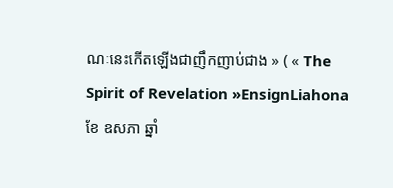ណៈនេះកើតឡើងជាញឹកញាប់ជាង » ( « The Spirit of Revelation »EnsignLiahona ខែ ឧសភា ឆ្នាំ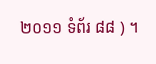២០១១ ទំព័រ ៨៨ ) ។